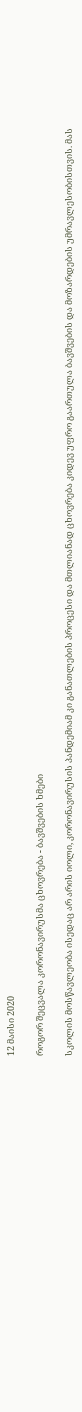12 მაისი 2020

როგორ შეცვალა კორონავირუსმა ცხოვრება - ბავშვების ხმები

სკოლის მოსწავლეობა ისედაც არ არის იოლი, კორონავირუსის პანდემიამ კი განათლების პროცესი და მთლიანად ცხოვრება კიდევ უფრო გაართულა ბავშვების და მოზარდების უმრავლესობისთვის. მას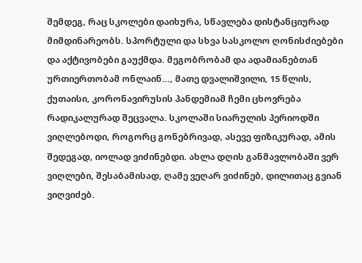შემდეგ, რაც სკოლები დაიხურა, სწავლება დისტანციურად მიმდინარეობს. სპორტული და სხვა სასკოლო ღონისძიებები და აქტივობები გაუქმდა. მეგობრობამ და ადამიანებთან ურთიერთობამ ონლაინ…, მათე დვალიშვილი, 15 წლის, ქუთაისი, კორონავირუსის პანდემიამ ჩემი ცხოვრება რადიკალურად შეცვალა. სკოლაში სიარულის პერიოდში ვიღლებოდი, როგორც გონებრივად, ასევე ფიზიკურად, ამის შედეგად, იოლად ვიძინებდი. ახლა დღის განმავლობაში ვერ ვიღლები, შესაბამისად, ღამე ვეღარ ვიძინებ, დილითაც გვიან ვიღვიძებ.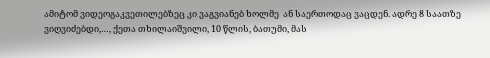ამიტომ ვიდეოგაკვეთილებზეც კი ვაგვიანებ ხოლმე  ან საერთოდაც ვაცდენ. ადრე 8 საათზე ვიღვიძებდი,…, ქეთა თხილაიშვილი, 10 წლის, ბათუმი, მას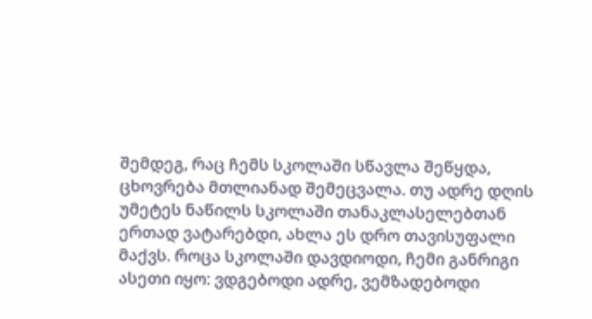შემდეგ, რაც ჩემს სკოლაში სწავლა შეწყდა, ცხოვრება მთლიანად შემეცვალა. თუ ადრე დღის უმეტეს ნაწილს სკოლაში თანაკლასელებთან ერთად ვატარებდი, ახლა ეს დრო თავისუფალი მაქვს. როცა სკოლაში დავდიოდი, ჩემი განრიგი ასეთი იყო: ვდგებოდი ადრე, ვემზადებოდი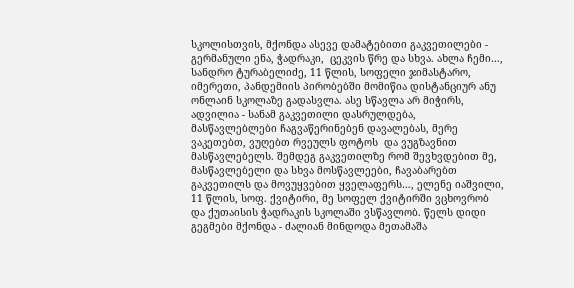სკოლისთვის, მქონდა ასევე დამატებითი გაკვეთილები - გერმანული ენა, ჭადრაკი,  ცეკვის წრე და სხვა. ახლა ჩემი…, სანდრო ტურაბელიძე, 11 წლის, სოფელი ჯიმასტარო, იმერეთი, პანდემიის პირობებში მომიწია დისტანციურ ანუ ონლაინ სკოლაზე გადასვლა. ასე სწავლა არ მიჭირს, ადვილია - სანამ გაკვეთილი დასრულდება, მასწავლებლები ჩაგვაწერინებენ დავალებას, მერე ვაკეთებთ, ვუღებთ რვეულს ფოტოს  და ვუგზავნით მასწავლებელს. შემდეგ გაკვეთილზე რომ შევხვდებით მე, მასწავლებელი და სხვა მოსწავლეები, ჩავაბარებთ გაკვეთილს და მოვუყვებით ყველაფერს…, ელენე იაშვილი, 11 წლის, სოფ. ქვიტირი, მე სოფელ ქვიტირში ვცხოვრობ და ქუთაისის ჭადრაკის სკოლაში ვსწავლობ. წელს დიდი გეგმები მქონდა - ძალიან მინდოდა მეთამაშა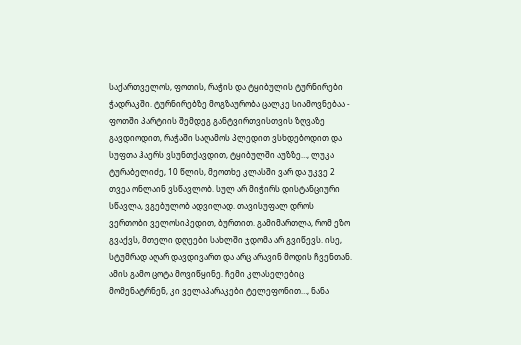საქართველოს, ფოთის, რაჭის და ტყიბულის ტურნირები ჭადრაკში. ტურნირებზე მოგზაურობა ცალკე სიამოვნებაა - ფოთში პარტიის შემდეგ განტვირთვისთვის ზღვაზე გავდიოდით, რაჭაში საღამოს პლედით ვსხდებოდით და სუფთა ჰაერს ვსუნთქავდით, ტყიბულში აუზზე…, ლუკა ტურაბელიძე, 10 წლის, მეოთხე კლასში ვარ და უკვე 2 თვეა ონლაინ ვსწავლობ. სულ არ მიჭირს დისტანციური სწავლა, ვგებულობ ადვილად. თავისუფალ დროს ვერთობი ველოსიპედით, ბურთით. გამიმართლა, რომ ეზო გვაქვს, მთელი დღეები სახლში ჯდომა არ გვიწევს. ისე, სტუმრად აღარ დავდივართ და არც არავინ მოდის ჩვენთან. ამის გამო ცოტა მოვიწყინე. ჩემი კლასელებიც მომენატრნენ, კი ველაპარაკები ტელეფონით…, ნანა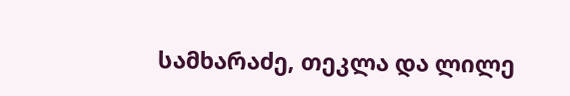სამხარაძე, თეკლა და ლილე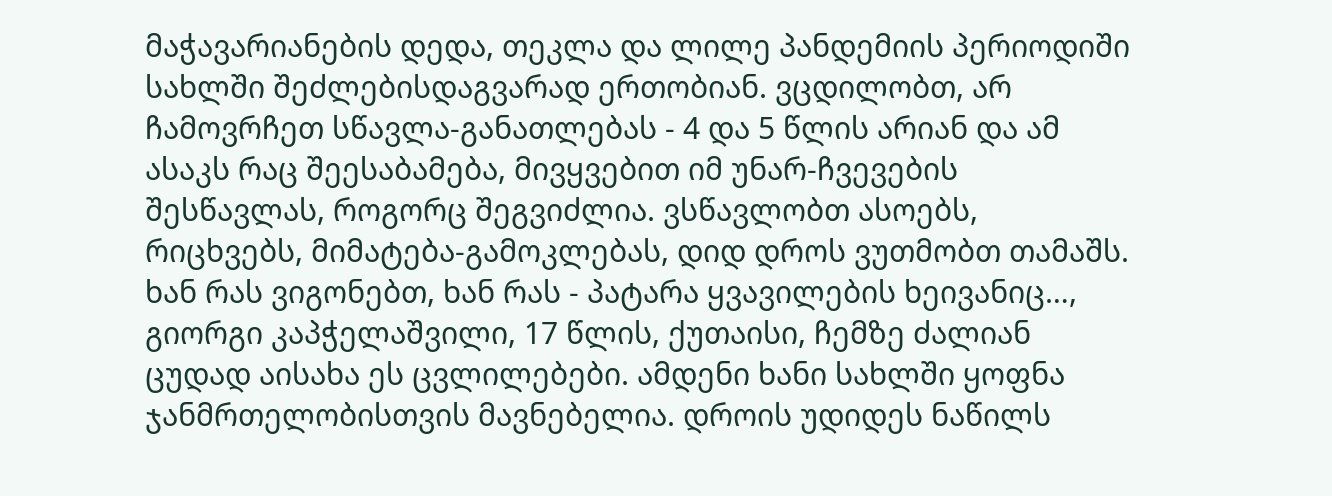მაჭავარიანების დედა, თეკლა და ლილე პანდემიის პერიოდიში სახლში შეძლებისდაგვარად ერთობიან. ვცდილობთ, არ ჩამოვრჩეთ სწავლა-განათლებას - 4 და 5 წლის არიან და ამ ასაკს რაც შეესაბამება, მივყვებით იმ უნარ-ჩვევების შესწავლას, როგორც შეგვიძლია. ვსწავლობთ ასოებს, რიცხვებს, მიმატება-გამოკლებას, დიდ დროს ვუთმობთ თამაშს. ხან რას ვიგონებთ, ხან რას - პატარა ყვავილების ხეივანიც…, გიორგი კაპჭელაშვილი, 17 წლის, ქუთაისი, ჩემზე ძალიან ცუდად აისახა ეს ცვლილებები. ამდენი ხანი სახლში ყოფნა ჯანმრთელობისთვის მავნებელია. დროის უდიდეს ნაწილს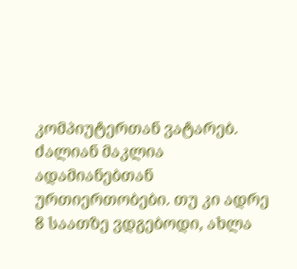კომპიუტერთან ვატარებ. ძალიან მაკლია ადამიანებთან ურთიერთობები. თუ კი ადრე  8 საათზე ვდგებოდი, ახლა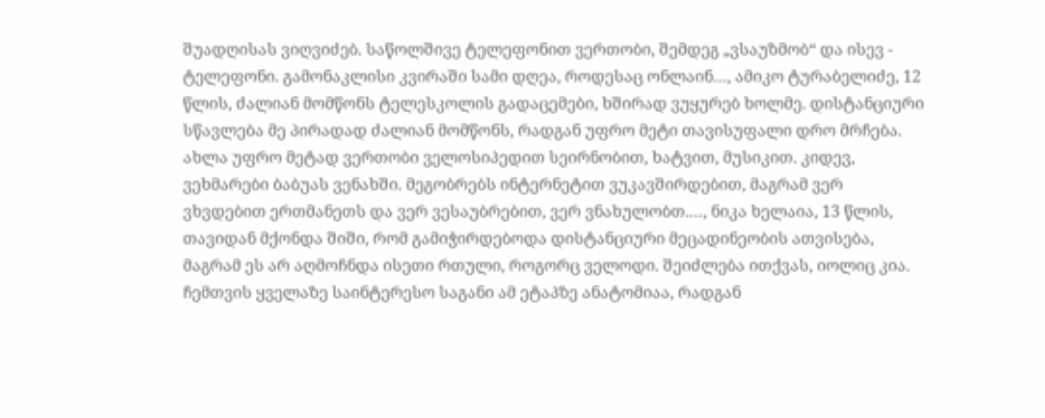შუადღისას ვიღვიძებ. საწოლშივე ტელეფონით ვერთობი, შემდეგ „ვსაუზმობ“ და ისევ - ტელეფონი. გამონაკლისი კვირაში სამი დღეა, როდესაც ონლაინ…, ამიკო ტურაბელიძე, 12 წლის, ძალიან მომწონს ტელესკოლის გადაცემები, ხშირად ვუყურებ ხოლმე. დისტანციური სწავლება მე პირადად ძალიან მომწონს, რადგან უფრო მეტი თავისუფალი დრო მრჩება. ახლა უფრო მეტად ვერთობი ველოსიპედით სეირნობით, ხატვით, მუსიკით. კიდევ, ვეხმარები ბაბუას ვენახში. მეგობრებს ინტერნეტით ვუკავშირდებით, მაგრამ ვერ ვხვდებით ერთმანეთს და ვერ ვესაუბრებით, ვერ ვნახულობთ.…, ნიკა ხელაია, 13 წლის, თავიდან მქონდა შიში, რომ გამიჭირდებოდა დისტანციური მეცადინეობის ათვისება, მაგრამ ეს არ აღმოჩნდა ისეთი რთული, როგორც ველოდი. შეიძლება ითქვას, იოლიც კია. ჩემთვის ყველაზე საინტერესო საგანი ამ ეტაპზე ანატომიაა, რადგან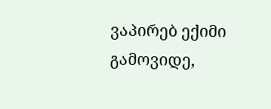ვაპირებ ექიმი გამოვიდე,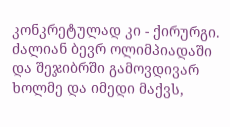კონკრეტულად კი - ქირურგი. ძალიან ბევრ ოლიმპიადაში და შეჯიბრში გამოვდივარ ხოლმე და იმედი მაქვს,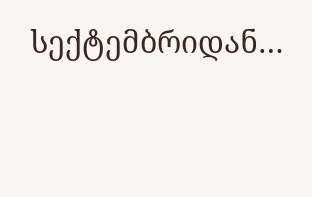სექტემბრიდან…